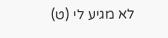לא מגיע לי (ט)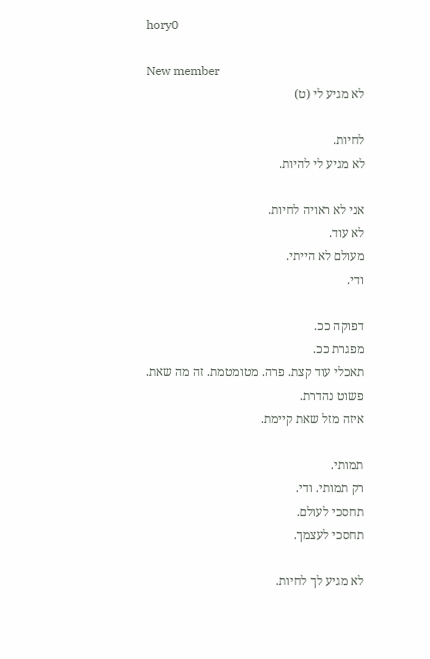hory0

New member
לא מגיע לי (ט)

לחיות.
לא מגיע לי להיות.

אני לא ראויה לחיות.
לא עוד.
מעולם לא הייתי.
ודי.

דפוקה ככ.
מפגרת ככ.
תאכלי עוד קצת. פרה. מטומטמת. זה מה שאת.
פשוט נהדרת.
איזה מזל שאת קיימת.

תמותי.
רק תמותי. ודי.
תחסכי לעולם.
תחסכי לעצמך.

לא מגיע לך לחיות.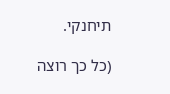תיחנקי.

(כל כך רוצה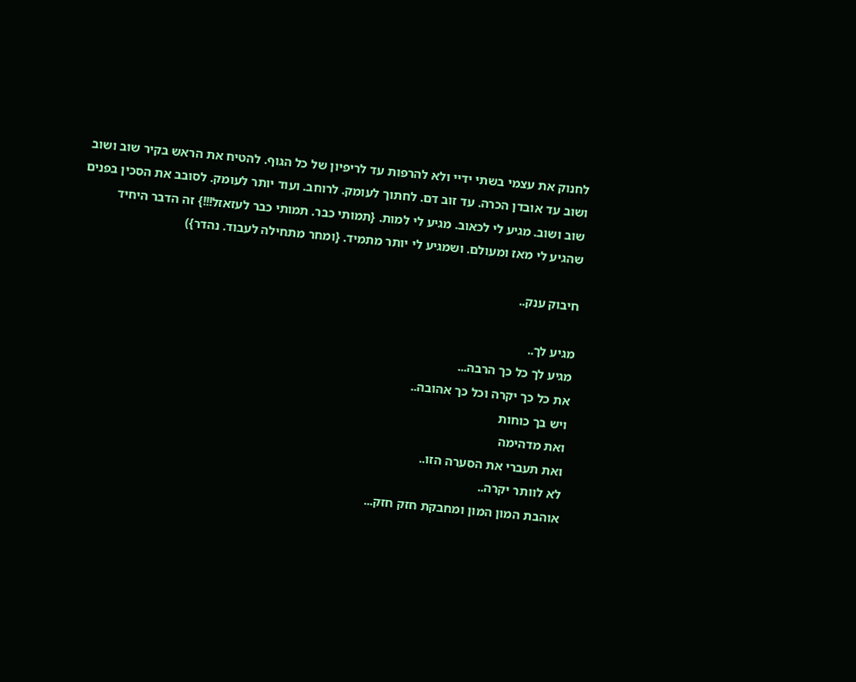לחנוק את עצמי בשתי ידיי ולא להרפות עד לריפיון של כל הגוף. להטיח את הראש בקיר שוב ושוב ושוב עד אובדן הכרה. עד זוב דם. לחתוך לעומק. לרוחב. ועוד יותר לעומק. לסובב את הסכין בפנים שוב ושוב. מגיע לי לכאוב. מגיע לי למות. {תמותי כבר. תמותי כבר לעזאזל!!!} זה הדבר היחיד שהגיע לי מאז ומעולם. ושמגיע לי יותר מתמיד. {ומחר מתחילה לעבוד. נהדר})

חיבוק ענק..

מגיע לך..
מגיע לך כל כך הרבה...
את כל כך יקרה וכל כך אהובה..
ויש בך כוחות
ואת מדהימה
ואת תעברי את הסערה הזו..
לא לוותר יקרה..
אוהבת המון המון ומחבקת חזק חזק...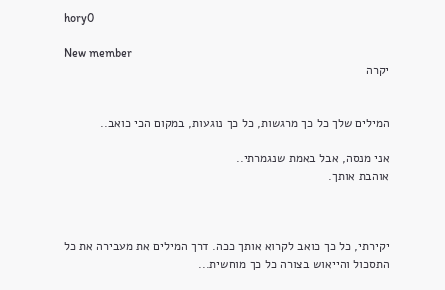hory0

New member
יקרה


המילים שלך כל כך מרגשות, כל כך נוגעות, במקום הכי כואב..

אני מנסה, אבל באמת שנגמרתי..
אוהבת אותך.



יקירתי, כל כך כואב לקרוא אותך ככה. דרך המילים את מעבירה את כל התסכול והייאוש בצורה כל כך מוחשית...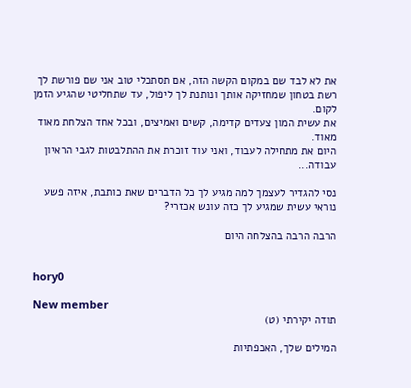את לא לבד שם במקום הקשה הזה, אם תסתכלי טוב אני שם פורשת לך רשת בטחון שמחזיקה אותך ונותנת לך ליפול, עד שתחליטי שהגיע הזמן לקום.
את עשית המון צעדים קדימה, קשים ואמיצים, ובכל אחד הצלחת מאוד מאוד.
היום את מתחילה לעבוד, ואני עוד זוכרת את ההתלבטות לגבי הראיון עבודה...

נסי להגדיר לעצמך למה מגיע לך כל הדברים שאת כותבת, איזה פשע נוראי עשית שמגיע לך כזה עונש אכזרי?

הרבה הרבה בהצלחה היום


hory0

New member
תודה יקירתי (ט)

המילים שלך, האכפתיות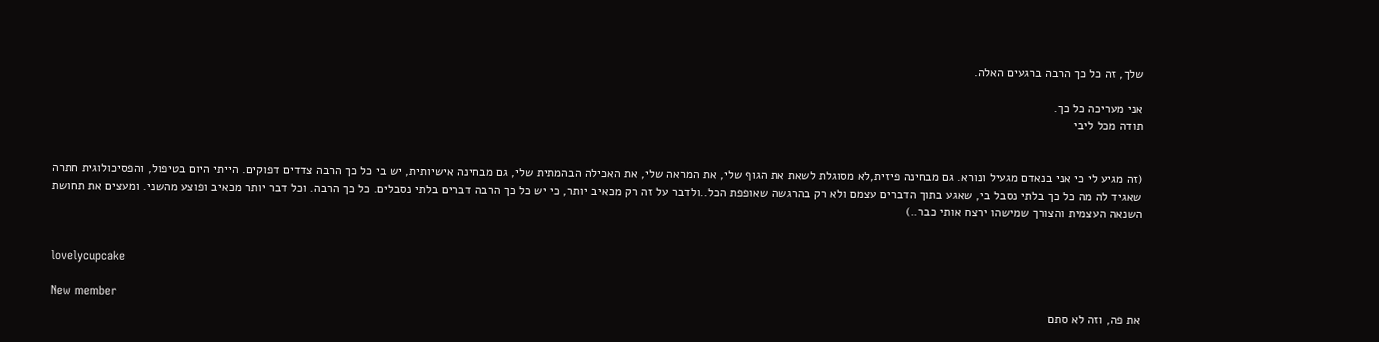שלך, זה כל כך הרבה ברגעים האלה.

אני מעריכה כל כך.
תודה מכל ליבי


(זה מגיע לי כי אני בנאדם מגעיל ונורא. גם מבחינה פיזית,לא מסוגלת לשאת את הגוף שלי, את המראה שלי, את האכילה הבהמתית שלי, גם מבחינה אישיותית, יש בי כל כך הרבה צדדים דפוקים. הייתי היום בטיפול, והפסיכולוגית חתרה שאגיד לה מה כל כך בלתי נסבל בי, שאגע בתוך הדברים עצמם ולא רק בהרגשה שאופפת הכל..ולדבר על זה רק מכאיב יותר, כי יש כל כך הרבה דברים בלתי נסבלים. כל כך הרבה. וכל דבר יותר מכאיב ופוצע מהשני. ומעצים את תחושת השנאה העצמית והצורך שמישהו ירצח אותי כבר..)


lovelycupcake

New member
את פה, וזה לא סתם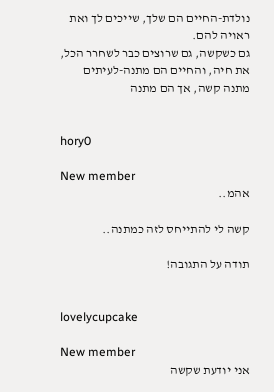נולדת-החיים הם שלך, שייכים לך ואת ראויה להם.
גם כשקשה, גם שרוצים כבר לשחרר הכל, את חיה, והחיים הם מתנה-לעיתים מתנה קשה, אך הם מתנה


hory0

New member
אהמ..

קשה לי להתייחס לזה כמתנה..

תודה על התגובה!


lovelycupcake

New member
אני יודעת שקשה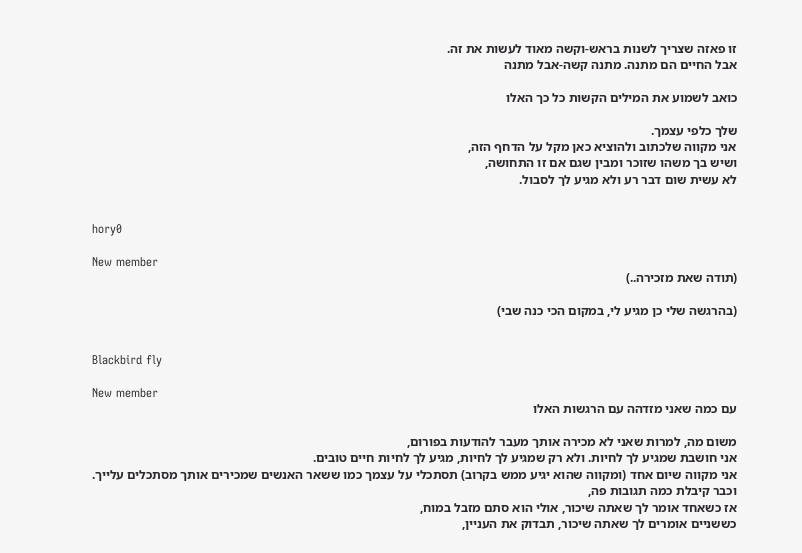זו פאזה שצריך לשנות בראש-וקשה מאוד לעשות את זה.
אבל החיים הם מתנה. מתנה קשה-אבל מתנה

כואב לשמוע את המילים הקשות כל כך האלו

שלך כלפי עצמך.
אני מקווה שלכתוב ולהוציא כאן מקל על הדחף הזה,
ושיש בך משהו שזוכר ומבין שגם אם זו התחושה,
לא עשית שום דבר רע ולא מגיע לך לסבול.


hory0

New member
(תודה שאת מזכירה..)

(בהרגשה שלי כן מגיע לי, במקום הכי כנה שבי)


Blackbird fly

New member
עם כמה שאני מזדהה עם הרגשות האלו

משום מה, למרות שאני לא מכירה אותך מעבר להודעות בפורום,
אני חושבת שמגיע לך לחיות. ולא רק שמגיע לך לחיות, מגיע לך לחיות חיים טובים.
אני מקווה שיום אחד (ומקווה שהוא יגיע ממש בקרוב) תסתכלי על עצמך כמו ששאר האנשים שמכירים אותך מסתכלים עלייך.
וכבר קיבלת כמה תגובות פה,
אז כשאחד אומר לך שאתה שיכור, אולי הוא סתם מזבל במוח,
כששניים אומרים לך שאתה שיכור, תבדוק את העניין,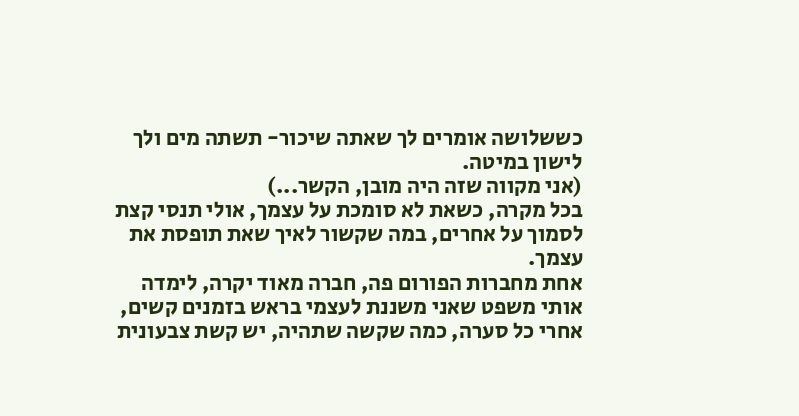כששלושה אומרים לך שאתה שיכור- תשתה מים ולך לישון במיטה.
(אני מקווה שזה היה מובן, הקשר...)
בכל מקרה, כשאת לא סומכת על עצמך, אולי תנסי קצת לסמוך על אחרים, במה שקשור לאיך שאת תופסת את עצמך.
אחת מחברות הפורום פה, חברה מאוד יקרה, לימדה אותי משפט שאני משננת לעצמי בראש בזמנים קשים,
אחרי כל סערה, כמה שקשה שתהיה, יש קשת צבעונית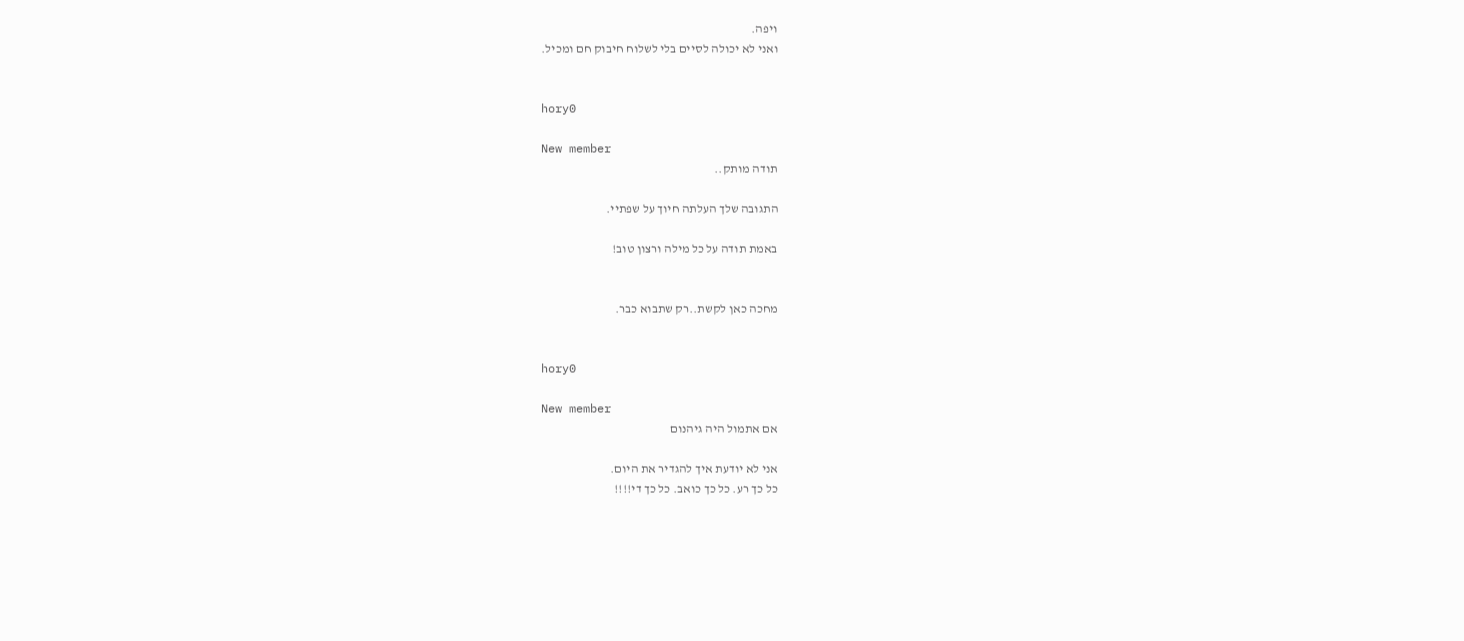ויפה.
ואני לא יכולה לסיים בלי לשלוח חיבוק חם ומכיל.


hory0

New member
תודה מותק..

התגובה שלך העלתה חיוך על שפתיי.

באמת תודה על כל מילה ורצון טוב!


מחכה כאן לקשת..רק שתבוא כבר.


hory0

New member
אם אתמול היה גיהנום

אני לא יודעת איך להגדיר את היום.
כל כך רע. כל כך כואב. כל כך די!!!!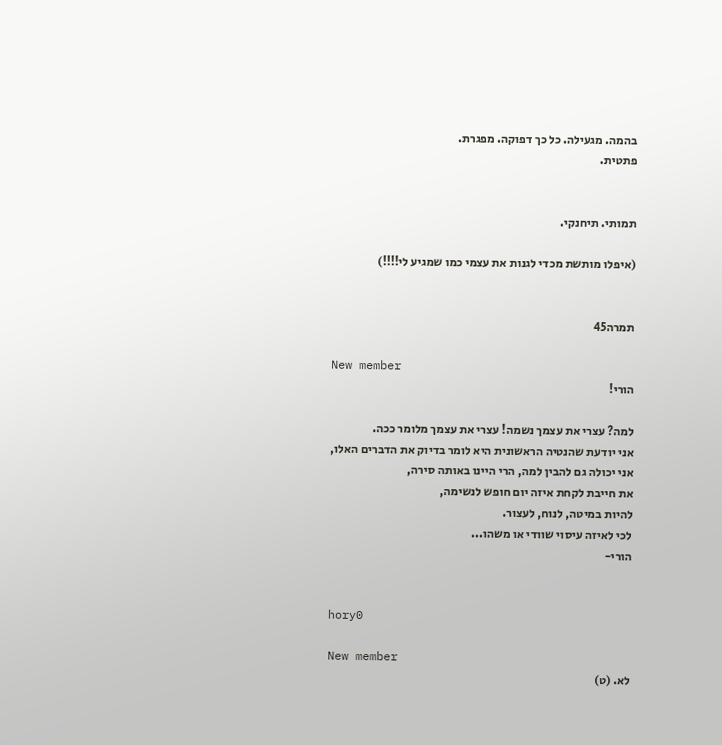בהמה. מגעילה. כל כך דפוקה. מפגרת.
פתטית.


תמותי. תיחנקי.

(איפלו מותשת מכדי לגנות את עצמי כמו שמגיע לי!!!!)


תמרה45

New member
הורי!

למה? עצרי את עצמך נשמה! עצרי את עצמך מלומר ככה.
אני יודעת שהנטיה הראשונית היא לומר בדיוק את הדברים האלו,
אני יכולה גם להבין למה, הרי היינו באותה סירה,
את חייבת לקחת איזה יום חופש לנשימה,
להיות במיטה, לנוח, לעצור.
לכי לאיזה עיסוי שוודי או משהו...
הורי-


hory0

New member
לא. (ט)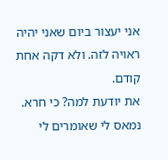אני יעצור ביום שאני יהיה ראויה לזה. ולא דקה אחת קודם.
את יודעת למה? כי חרא. נמאס לי שאומרים לי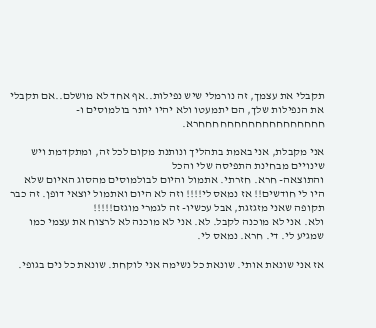תקבלי את עצמך, זה נורמלי שיש נפילות..אף אחד לא מושלם..אם תקבלי את הנפילות שלך, הם יתמעטו ולא יהיו יותר בולמוסים ו-חחחחחחחחחחחחחחחחחחרא.

אני מקבלת, אני באמת בתהליך ונותנת מקום לכל זה, ומתקדמת ויש שינויים מבחינת התפיסה שלי והכל
והתוצאה- חרא. חזרתי. אתמול והיום לבולמוסים מהסוג האיום שלא היו לי חודשים!! אז נמאס לי!!!! וזה לא היום ואתמול יוצאי דופן. זה כבר תקופה שאני מזגזגת, אבל עכשיו- זה לגמרי מוגזם!!!!!
ולא. אני לא מוכנה לקבל. לא. אני לא מוכנה לא לרצוח את עצמי כמו שמגיע לי. די. חרא. נמאס לי.

אז אני שונאת אותי. שונאת כל נשימה אני לוקחת. שונאת כל נים בגופי.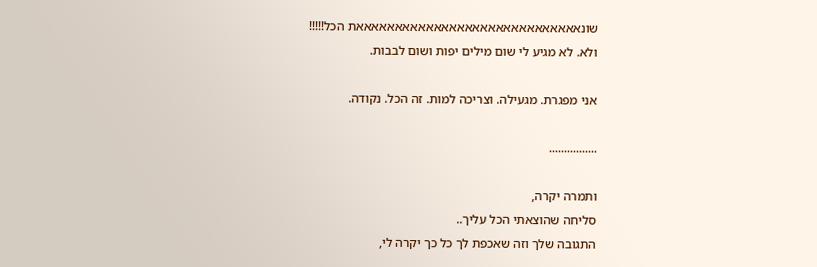שונאאאאאאאאאאאאאאאאאאאאאאאאאאאאאת הכל!!!!!
ולא. לא מגיע לי שום מילים יפות ושום לבבות.

אני מפגרת. מגעילה. וצריכה למות. זה הכל. נקודה.

................

ותמרה יקרה,
סליחה שהוצאתי הכל עליך..
התגובה שלך וזה שאכפת לך כל כך יקרה לי,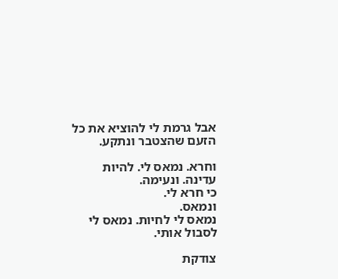אבל גרמת לי להוציא את כל הזעם שהצטבר ונתקע.

וחרא. נמאס לי. להיות עדינה. ונעימה.
כי חרא לי.
ונמאס.
נמאס לי לחיות. נמאס לי לסבול אותי.

צודקת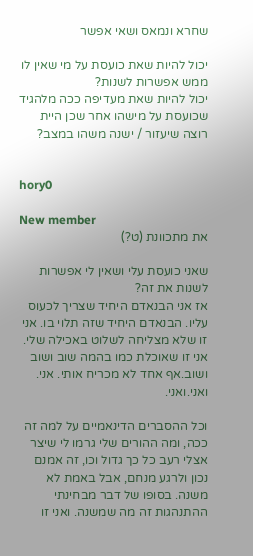שחרא ונמאס ושאי אפשר

יכול להיות שאת כועסת על מי שאין לו ממש אפשרות לשנות?
יכול להיות שאת מעדיפה ככה מלהגיד שכועסת על מישהו אחר שכן היית רוצה שיעזור / ישנה משהו במצב?


hory0

New member
את מתכוונת (ט?)

שאני כועסת עלי ושאין לי אפשרות לשנות את זה?
אז אני הבנאדם היחיד שצריך לכעוס עליו. הבנאדם היחיד שזה תלוי בו. אני זו שלא מצליחה לשלוט באכילה שלי. אני זו שאוכלת כמו בהמה שוב ושוב ושוב.אף אחד לא מכריח אותי. אני. ואני.ואני.

וכל ההסברים הדינאמיים על למה זה ככה, ומה ההורים שלי גרמו לי שיצר אצלי רעב כל כך גדול וכו, זה אמנם נכון ולרגע מנחם, אבל באמת לא משנה. בסופו של דבר מבחינתי ההתנהגות זה מה שמשנה. ואני זו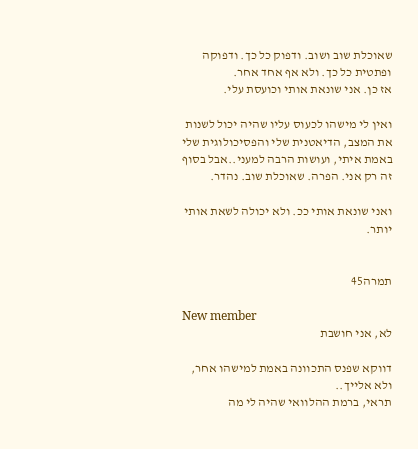שאוכלת שוב ושוב. ודפוק כל כך. ודפוקה ופתטית כל כך. ולא אף אחד אחר.
אז כן. אני שונאת אותי וכועסת עלי.

ואין לי מישהו לכעוס עליו שהיה יכול לשנות את המצב, הדיאטנית שלי והפסיכולוגית שלי באמת איתי, ועושות הרבה למעני..אבל בסוף זה רק אני. הפרה. שאוכלת שוב. נהדר.

ואני שונאת אותי ככ. ולא יכולה לשאת אותי יותר.


תמרה45

New member
לא, אני חושבת

דווקא שפנס התכוונה באמת למישהו אחר, ולא אלייך..
תראי, ברמת ההלוואי שהיה לי מה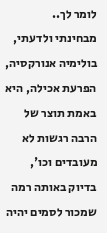לומר לך..
מבחינתי ולדעתי, בולימיה אנורקסיה, הפרעת אכילה, היא באמת תוצר של הרבה רגשות לא מעובדים וכו',
בדיוק באותה רמה שמכור לסמים יהיה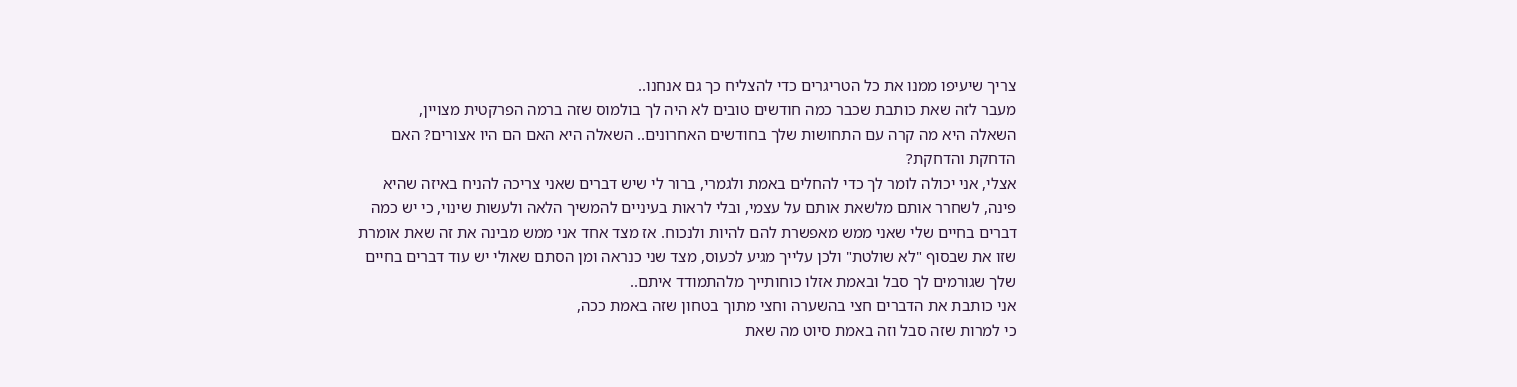צריך שיעיפו ממנו את כל הטריגרים כדי להצליח כך גם אנחנו..
מעבר לזה שאת כותבת שכבר כמה חודשים טובים לא היה לך בולמוס שזה ברמה הפרקטית מצויין,
השאלה היא מה קרה עם התחושות שלך בחודשים האחרונים.. השאלה היא האם הם היו אצורים? האם הדחקת והדחקת?
אצלי, אני יכולה לומר לך כדי להחלים באמת ולגמרי, ברור לי שיש דברים שאני צריכה להניח באיזה שהיא פינה, לשחרר אותם מלשאת אותם על עצמי, ובלי לראות בעיניים להמשיך הלאה ולעשות שינוי, כי יש כמה דברים בחיים שלי שאני ממש מאפשרת להם להיות ולנכוח. אז מצד אחד אני ממש מבינה את זה שאת אומרת שזו את שבסוף "לא שולטת" ולכן עלייך מגיע לכעוס, מצד שני כנראה ומן הסתם שאולי יש עוד דברים בחיים שלך שגורמים לך סבל ובאמת אזלו כוחותייך מלהתמודד איתם..
אני כותבת את הדברים חצי בהשערה וחצי מתוך בטחון שזה באמת ככה,
כי למרות שזה סבל וזה באמת סיוט מה שאת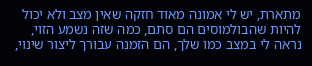מתארת, יש לי אמונה מאוד חזקה שאין מצב ולא יכול להיות שהבולמוסים הם סתם, כמה שזה נשמע הזוי, נראה לי במצב כמו שלך, הם הזמנה עבורך ליצור שינוי,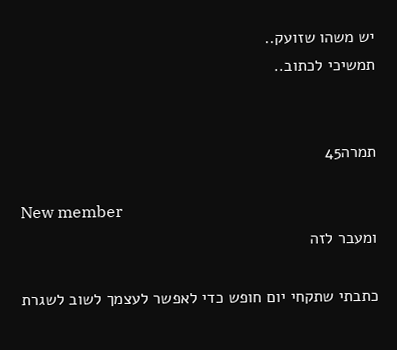יש משהו שזועק..
תמשיכי לכתוב..


תמרה45

New member
ומעבר לזה

כתבתי שתקחי יום חופש כדי לאפשר לעצמך לשוב לשגרת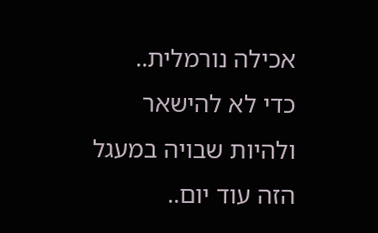אכילה נורמלית..
כדי לא להישאר ולהיות שבויה במעגל הזה עוד יום..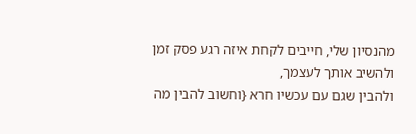מהנסיון שלי, חייבים לקחת איזה רגע פסק זמן ולהשיב אותך לעצמך,
ולהבין שגם עם עכשיו חרא {וחשוב להבין מה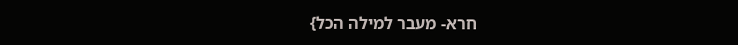חרא- מעבר למילה הכל}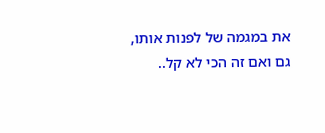את במגמה של לפנות אותו, גם ואם זה הכי לא קל..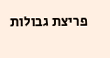פריצת גבולות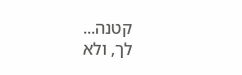קטנה...
לך, ולא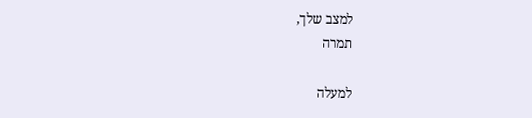למצב שלך,
תמרה

למעלה